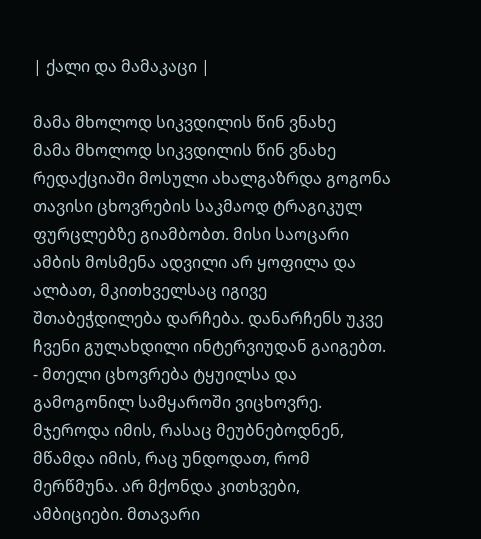| ქალი და მამაკაცი |

მამა მხოლოდ სიკვდილის წინ ვნახე
მამა მხოლოდ სიკვდილის წინ ვნახე
რედაქციაში მოსული ახალგაზრდა გოგონა თავისი ცხოვრების საკმაოდ ტრაგიკულ ფურცლებზე გიამბობთ. მისი საოცარი ამბის მოსმენა ადვილი არ ყოფილა და ალბათ, მკითხველსაც იგივე შთაბეჭდილება დარჩება. დანარჩენს უკვე ჩვენი გულახდილი ინტერვიუდან გაიგებთ.
- მთელი ცხოვრება ტყუილსა და გამოგონილ სამყაროში ვიცხოვრე. მჯეროდა იმის, რასაც მეუბნებოდნენ, მწამდა იმის, რაც უნდოდათ, რომ მერწმუნა. არ მქონდა კითხვები, ამბიციები. მთავარი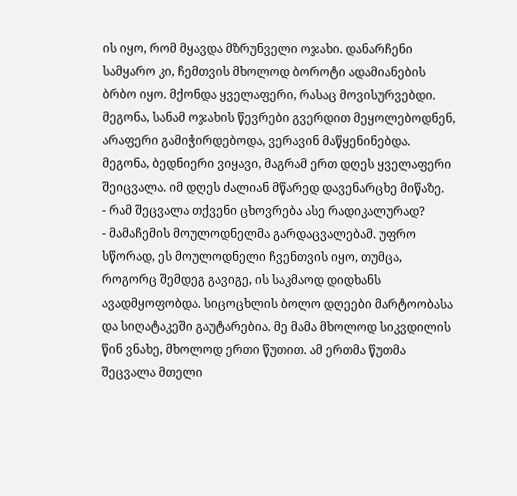ის იყო, რომ მყავდა მზრუნველი ოჯახი. დანარჩენი სამყარო კი, ჩემთვის მხოლოდ ბოროტი ადამიანების ბრბო იყო. მქონდა ყველაფერი, რასაც მოვისურვებდი. მეგონა, სანამ ოჯახის წევრები გვერდით მეყოლებოდნენ, არაფერი გამიჭირდებოდა, ვერავინ მაწყენინებდა. მეგონა, ბედნიერი ვიყავი, მაგრამ ერთ დღეს ყველაფერი შეიცვალა. იმ დღეს ძალიან მწარედ დავენარცხე მიწაზე.
- რამ შეცვალა თქვენი ცხოვრება ასე რადიკალურად?
- მამაჩემის მოულოდნელმა გარდაცვალებამ. უფრო სწორად, ეს მოულოდნელი ჩვენთვის იყო, თუმცა, როგორც შემდეგ გავიგე, ის საკმაოდ დიდხანს ავადმყოფობდა. სიცოცხლის ბოლო დღეები მარტოობასა და სიღატაკეში გაუტარებია. მე მამა მხოლოდ სიკვდილის წინ ვნახე, მხოლოდ ერთი წუთით. ამ ერთმა წუთმა შეცვალა მთელი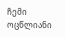ჩემი ოცწლიანი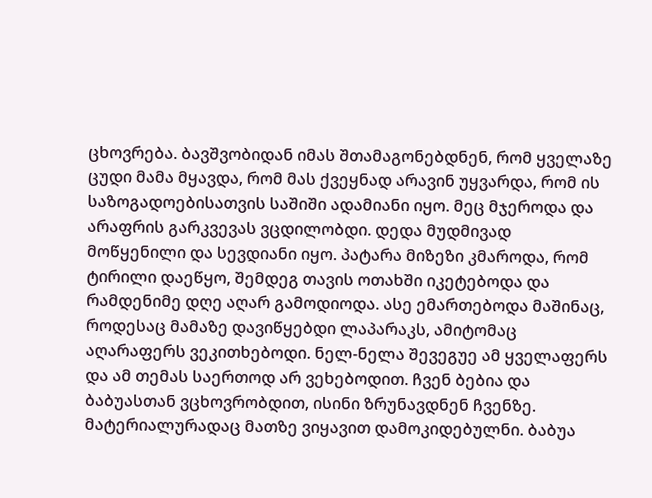ცხოვრება. ბავშვობიდან იმას შთამაგონებდნენ, რომ ყველაზე ცუდი მამა მყავდა, რომ მას ქვეყნად არავინ უყვარდა, რომ ის საზოგადოებისათვის საშიში ადამიანი იყო. მეც მჯეროდა და არაფრის გარკვევას ვცდილობდი. დედა მუდმივად მოწყენილი და სევდიანი იყო. პატარა მიზეზი კმაროდა, რომ ტირილი დაეწყო, შემდეგ თავის ოთახში იკეტებოდა და რამდენიმე დღე აღარ გამოდიოდა. ასე ემართებოდა მაშინაც, როდესაც მამაზე დავიწყებდი ლაპარაკს, ამიტომაც აღარაფერს ვეკითხებოდი. ნელ-ნელა შევეგუე ამ ყველაფერს და ამ თემას საერთოდ არ ვეხებოდით. ჩვენ ბებია და ბაბუასთან ვცხოვრობდით, ისინი ზრუნავდნენ ჩვენზე. მატერიალურადაც მათზე ვიყავით დამოკიდებულნი. ბაბუა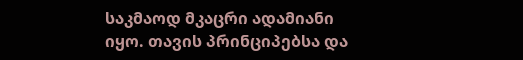საკმაოდ მკაცრი ადამიანი იყო. თავის პრინციპებსა და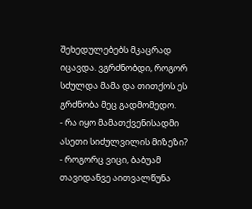შეხედულებებს მკაცრად იცავდა. ვგრძნობდი, როგორ სძულდა მამა და თითქოს ეს გრძნობა მეც გადმომედო.
- რა იყო მამათქვენისადმი ასეთი სიძულვილის მიზეზი?
- როგორც ვიცი, ბაბუამ თავიდანვე აითვალწუნა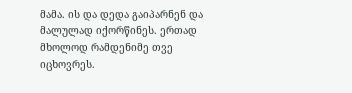მამა. ის და დედა გაიპარნენ და მალულად იქორწინეს. ერთად მხოლოდ რამდენიმე თვე იცხოვრეს.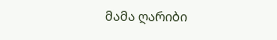მამა ღარიბი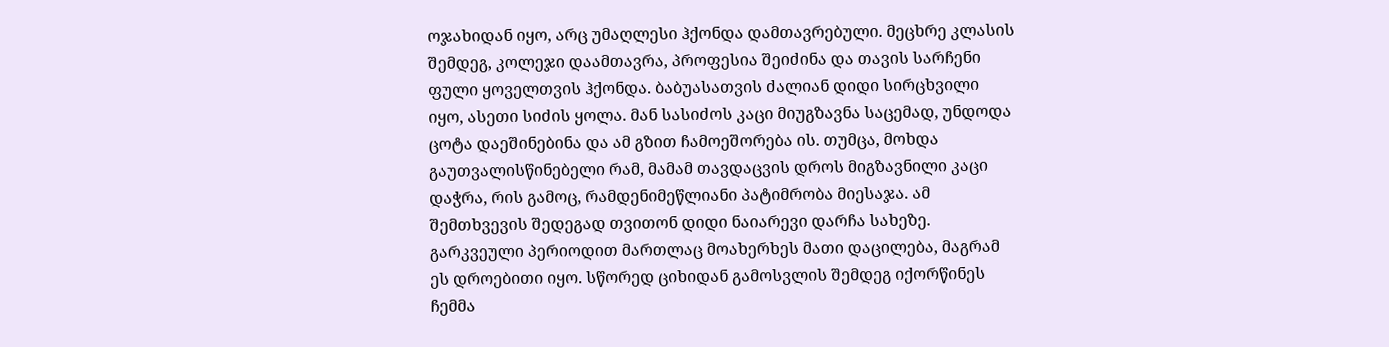ოჯახიდან იყო, არც უმაღლესი ჰქონდა დამთავრებული. მეცხრე კლასის შემდეგ, კოლეჯი დაამთავრა, პროფესია შეიძინა და თავის სარჩენი ფული ყოველთვის ჰქონდა. ბაბუასათვის ძალიან დიდი სირცხვილი იყო, ასეთი სიძის ყოლა. მან სასიძოს კაცი მიუგზავნა საცემად, უნდოდა ცოტა დაეშინებინა და ამ გზით ჩამოეშორება ის. თუმცა, მოხდა გაუთვალისწინებელი რამ, მამამ თავდაცვის დროს მიგზავნილი კაცი დაჭრა, რის გამოც, რამდენიმეწლიანი პატიმრობა მიესაჯა. ამ შემთხვევის შედეგად თვითონ დიდი ნაიარევი დარჩა სახეზე. გარკვეული პერიოდით მართლაც მოახერხეს მათი დაცილება, მაგრამ ეს დროებითი იყო. სწორედ ციხიდან გამოსვლის შემდეგ იქორწინეს ჩემმა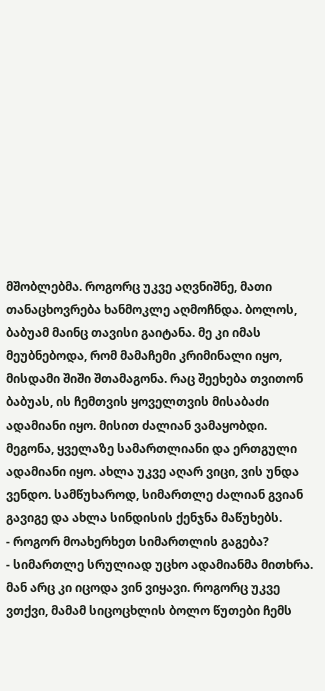მშობლებმა. როგორც უკვე აღვნიშნე, მათი თანაცხოვრება ხანმოკლე აღმოჩნდა. ბოლოს, ბაბუამ მაინც თავისი გაიტანა. მე კი იმას მეუბნებოდა, რომ მამაჩემი კრიმინალი იყო, მისდამი შიში შთამაგონა. რაც შეეხება თვითონ ბაბუას, ის ჩემთვის ყოველთვის მისაბაძი ადამიანი იყო. მისით ძალიან ვამაყობდი. მეგონა, ყველაზე სამართლიანი და ერთგული ადამიანი იყო. ახლა უკვე აღარ ვიცი, ვის უნდა ვენდო. სამწუხაროდ, სიმართლე ძალიან გვიან გავიგე და ახლა სინდისის ქენჯნა მაწუხებს.
- როგორ მოახერხეთ სიმართლის გაგება?
- სიმართლე სრულიად უცხო ადამიანმა მითხრა. მან არც კი იცოდა ვინ ვიყავი. როგორც უკვე ვთქვი, მამამ სიცოცხლის ბოლო წუთები ჩემს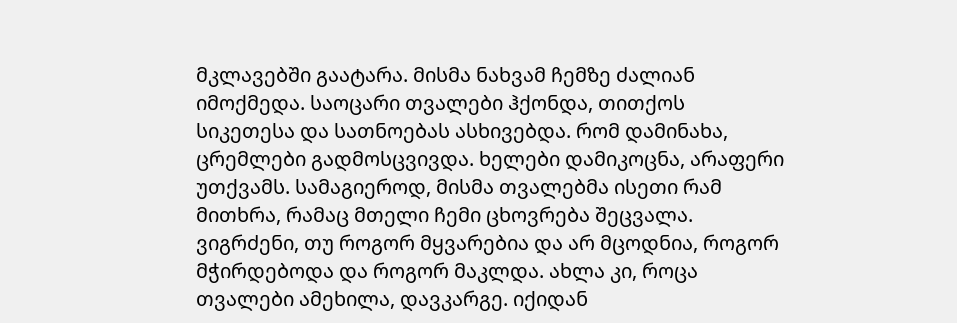მკლავებში გაატარა. მისმა ნახვამ ჩემზე ძალიან იმოქმედა. საოცარი თვალები ჰქონდა, თითქოს სიკეთესა და სათნოებას ასხივებდა. რომ დამინახა, ცრემლები გადმოსცვივდა. ხელები დამიკოცნა, არაფერი უთქვამს. სამაგიეროდ, მისმა თვალებმა ისეთი რამ მითხრა, რამაც მთელი ჩემი ცხოვრება შეცვალა. ვიგრძენი, თუ როგორ მყვარებია და არ მცოდნია, როგორ მჭირდებოდა და როგორ მაკლდა. ახლა კი, როცა თვალები ამეხილა, დავკარგე. იქიდან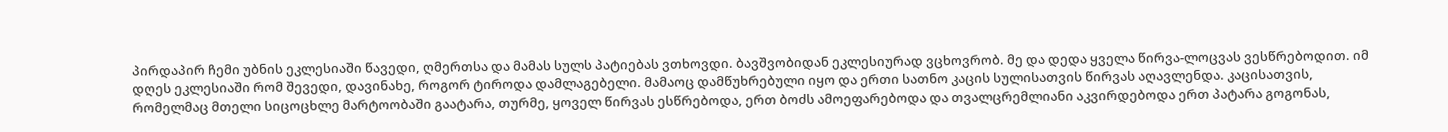პირდაპირ ჩემი უბნის ეკლესიაში წავედი, ღმერთსა და მამას სულს პატიებას ვთხოვდი. ბავშვობიდან ეკლესიურად ვცხოვრობ. მე და დედა ყველა წირვა-ლოცვას ვესწრებოდით. იმ დღეს ეკლესიაში რომ შევედი, დავინახე, როგორ ტიროდა დამლაგებელი. მამაოც დამწუხრებული იყო და ერთი სათნო კაცის სულისათვის წირვას აღავლენდა. კაცისათვის, რომელმაც მთელი სიცოცხლე მარტოობაში გაატარა, თურმე, ყოველ წირვას ესწრებოდა, ერთ ბოძს ამოეფარებოდა და თვალცრემლიანი აკვირდებოდა ერთ პატარა გოგონას,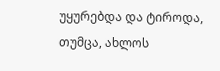უყურებდა და ტიროდა, თუმცა, ახლოს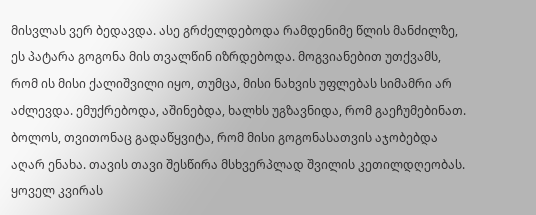მისვლას ვერ ბედავდა. ასე გრძელდებოდა რამდენიმე წლის მანძილზე, ეს პატარა გოგონა მის თვალწინ იზრდებოდა. მოგვიანებით უთქვამს, რომ ის მისი ქალიშვილი იყო, თუმცა, მისი ნახვის უფლებას სიმამრი არ აძლევდა. ემუქრებოდა, აშინებდა, ხალხს უგზავნიდა, რომ გაეჩუმებინათ. ბოლოს, თვითონაც გადაწყვიტა, რომ მისი გოგონასათვის აჯობებდა აღარ ენახა. თავის თავი შესწირა მსხვერპლად შვილის კეთილდღეობას. ყოველ კვირას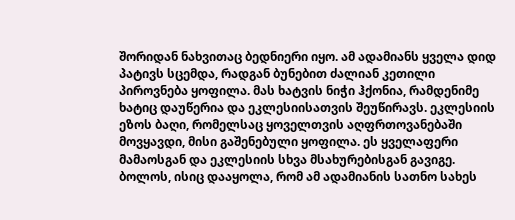შორიდან ნახვითაც ბედნიერი იყო. ამ ადამიანს ყველა დიდ პატივს სცემდა, რადგან ბუნებით ძალიან კეთილი პიროვნება ყოფილა. მას ხატვის ნიჭი ჰქონია, რამდენიმე ხატიც დაუწერია და ეკლესიისათვის შეუწირავს. ეკლესიის ეზოს ბაღი, რომელსაც ყოველთვის აღფრთოვანებაში მოვყავდი, მისი გაშენებული ყოფილა. ეს ყველაფერი მამაოსგან და ეკლესიის სხვა მსახურებისგან გავიგე. ბოლოს, ისიც დააყოლა, რომ ამ ადამიანის სათნო სახეს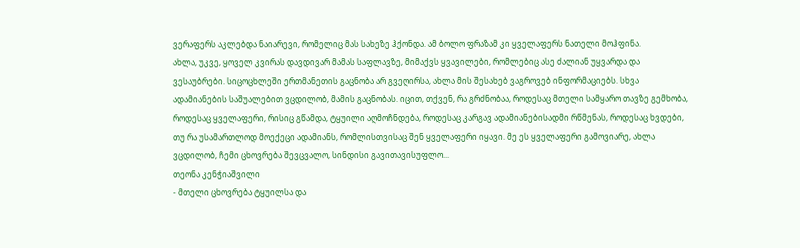ვერაფერს აკლებდა ნაიარევი, რომელიც მას სახეზე ჰქონდა. ამ ბოლო ფრაზამ კი ყველაფერს ნათელი მოჰფინა.
ახლა, უკვე, ყოველ კვირას დავდივარ მამას საფლავზე, მიმაქვს ყვავილები, რომლებიც ასე ძალიან უყვარდა და ვესაუბრები. სიცოცხლეში ერთმანეთის გაცნობა არ გვეღირსა, ახლა მის შესახებ ვაგროვებ ინფორმაციებს. სხვა ადამიანების საშუალებით ვცდილობ, მამის გაცნობას. იცით, თქვენ, რა გრძნობაა, როდესაც მთელი სამყარო თავზე გემხობა, როდესაც ყველაფერი, რისიც გწამდა, ტყუილი აღმოჩნდება, როდესაც კარგავ ადამიანებისადმი რწმენას, როდესაც ხვდები, თუ რა უსამართლოდ მოექეცი ადამიანს, რომლისთვისაც შენ ყველაფერი იყავი. მე ეს ყველაფერი გამოვიარე, ახლა ვცდილობ, ჩემი ცხოვრება შევცვალო, სინდისი გავითავისუფლო...
თეონა კენჭიაშვილი
- მთელი ცხოვრება ტყუილსა და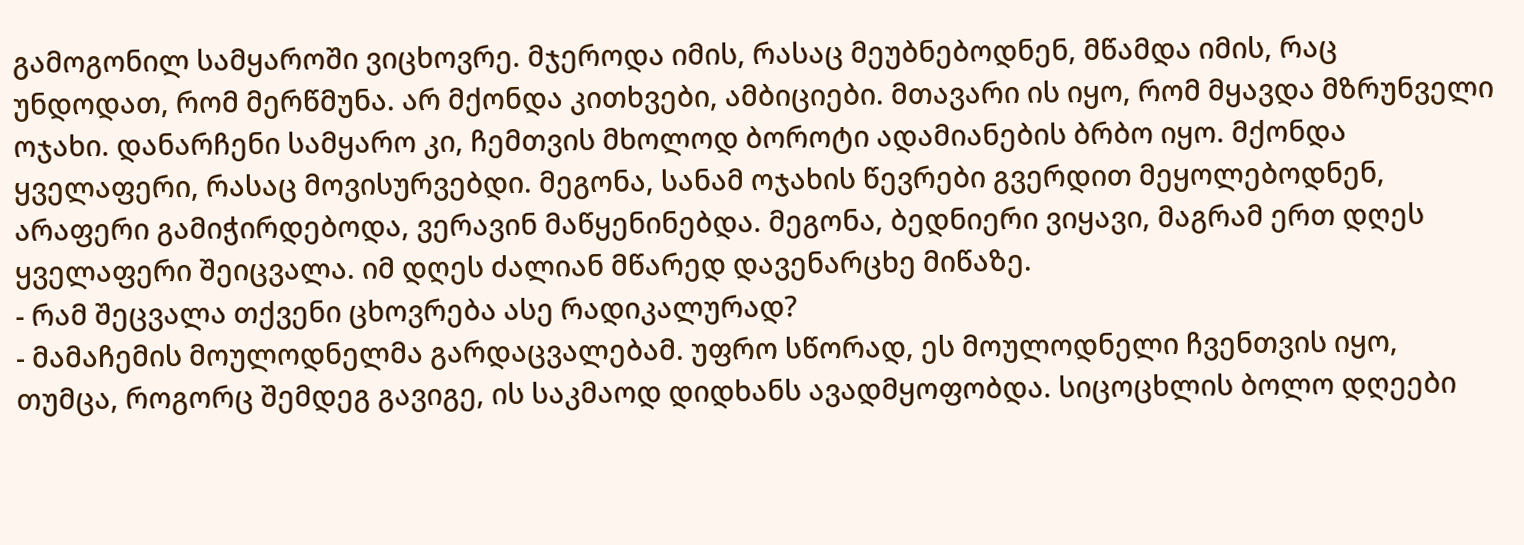გამოგონილ სამყაროში ვიცხოვრე. მჯეროდა იმის, რასაც მეუბნებოდნენ, მწამდა იმის, რაც უნდოდათ, რომ მერწმუნა. არ მქონდა კითხვები, ამბიციები. მთავარი ის იყო, რომ მყავდა მზრუნველი ოჯახი. დანარჩენი სამყარო კი, ჩემთვის მხოლოდ ბოროტი ადამიანების ბრბო იყო. მქონდა ყველაფერი, რასაც მოვისურვებდი. მეგონა, სანამ ოჯახის წევრები გვერდით მეყოლებოდნენ, არაფერი გამიჭირდებოდა, ვერავინ მაწყენინებდა. მეგონა, ბედნიერი ვიყავი, მაგრამ ერთ დღეს ყველაფერი შეიცვალა. იმ დღეს ძალიან მწარედ დავენარცხე მიწაზე.
- რამ შეცვალა თქვენი ცხოვრება ასე რადიკალურად?
- მამაჩემის მოულოდნელმა გარდაცვალებამ. უფრო სწორად, ეს მოულოდნელი ჩვენთვის იყო, თუმცა, როგორც შემდეგ გავიგე, ის საკმაოდ დიდხანს ავადმყოფობდა. სიცოცხლის ბოლო დღეები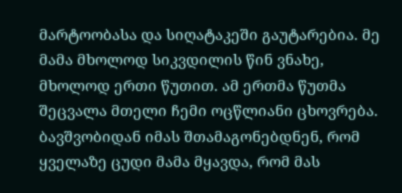მარტოობასა და სიღატაკეში გაუტარებია. მე მამა მხოლოდ სიკვდილის წინ ვნახე, მხოლოდ ერთი წუთით. ამ ერთმა წუთმა შეცვალა მთელი ჩემი ოცწლიანი ცხოვრება. ბავშვობიდან იმას შთამაგონებდნენ, რომ ყველაზე ცუდი მამა მყავდა, რომ მას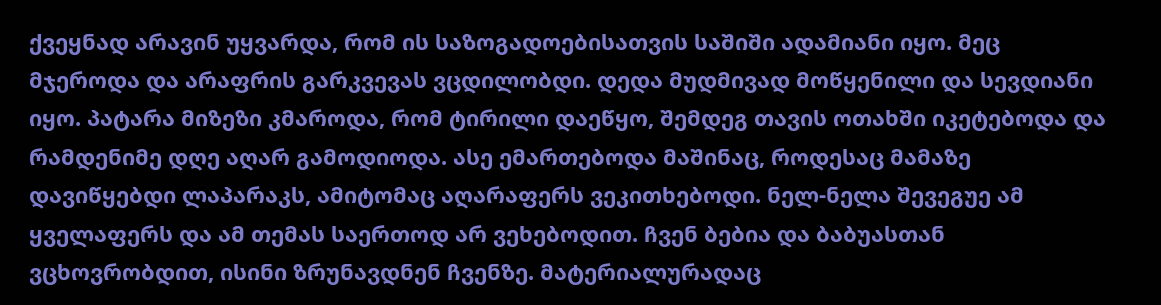ქვეყნად არავინ უყვარდა, რომ ის საზოგადოებისათვის საშიში ადამიანი იყო. მეც მჯეროდა და არაფრის გარკვევას ვცდილობდი. დედა მუდმივად მოწყენილი და სევდიანი იყო. პატარა მიზეზი კმაროდა, რომ ტირილი დაეწყო, შემდეგ თავის ოთახში იკეტებოდა და რამდენიმე დღე აღარ გამოდიოდა. ასე ემართებოდა მაშინაც, როდესაც მამაზე დავიწყებდი ლაპარაკს, ამიტომაც აღარაფერს ვეკითხებოდი. ნელ-ნელა შევეგუე ამ ყველაფერს და ამ თემას საერთოდ არ ვეხებოდით. ჩვენ ბებია და ბაბუასთან ვცხოვრობდით, ისინი ზრუნავდნენ ჩვენზე. მატერიალურადაც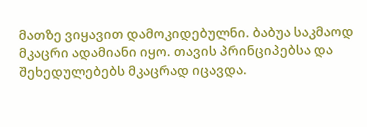მათზე ვიყავით დამოკიდებულნი. ბაბუა საკმაოდ მკაცრი ადამიანი იყო. თავის პრინციპებსა და შეხედულებებს მკაცრად იცავდა.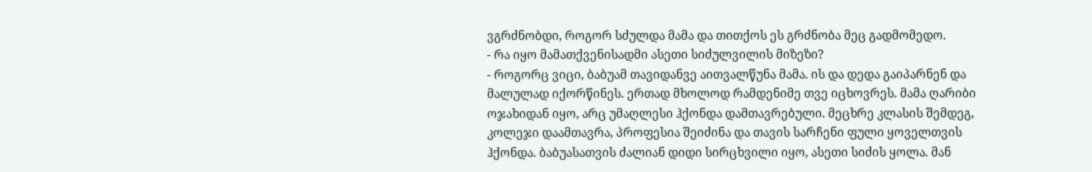ვგრძნობდი, როგორ სძულდა მამა და თითქოს ეს გრძნობა მეც გადმომედო.
- რა იყო მამათქვენისადმი ასეთი სიძულვილის მიზეზი?
- როგორც ვიცი, ბაბუამ თავიდანვე აითვალწუნა მამა. ის და დედა გაიპარნენ და მალულად იქორწინეს. ერთად მხოლოდ რამდენიმე თვე იცხოვრეს. მამა ღარიბი ოჯახიდან იყო, არც უმაღლესი ჰქონდა დამთავრებული. მეცხრე კლასის შემდეგ, კოლეჯი დაამთავრა, პროფესია შეიძინა და თავის სარჩენი ფული ყოველთვის ჰქონდა. ბაბუასათვის ძალიან დიდი სირცხვილი იყო, ასეთი სიძის ყოლა. მან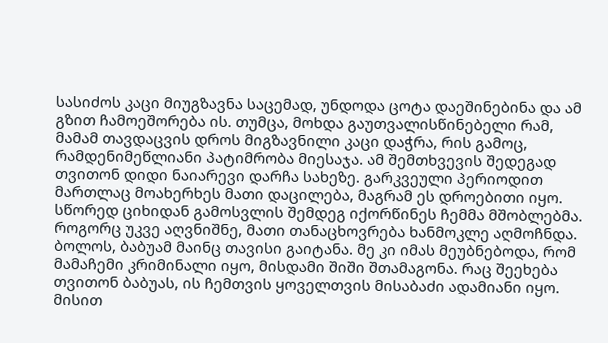სასიძოს კაცი მიუგზავნა საცემად, უნდოდა ცოტა დაეშინებინა და ამ გზით ჩამოეშორება ის. თუმცა, მოხდა გაუთვალისწინებელი რამ, მამამ თავდაცვის დროს მიგზავნილი კაცი დაჭრა, რის გამოც, რამდენიმეწლიანი პატიმრობა მიესაჯა. ამ შემთხვევის შედეგად თვითონ დიდი ნაიარევი დარჩა სახეზე. გარკვეული პერიოდით მართლაც მოახერხეს მათი დაცილება, მაგრამ ეს დროებითი იყო. სწორედ ციხიდან გამოსვლის შემდეგ იქორწინეს ჩემმა მშობლებმა. როგორც უკვე აღვნიშნე, მათი თანაცხოვრება ხანმოკლე აღმოჩნდა. ბოლოს, ბაბუამ მაინც თავისი გაიტანა. მე კი იმას მეუბნებოდა, რომ მამაჩემი კრიმინალი იყო, მისდამი შიში შთამაგონა. რაც შეეხება თვითონ ბაბუას, ის ჩემთვის ყოველთვის მისაბაძი ადამიანი იყო. მისით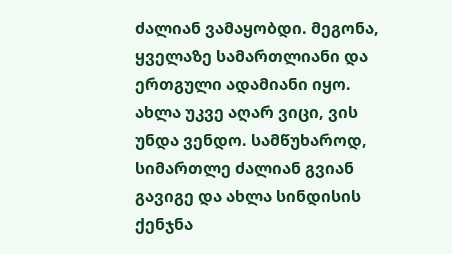ძალიან ვამაყობდი. მეგონა, ყველაზე სამართლიანი და ერთგული ადამიანი იყო. ახლა უკვე აღარ ვიცი, ვის უნდა ვენდო. სამწუხაროდ, სიმართლე ძალიან გვიან გავიგე და ახლა სინდისის ქენჯნა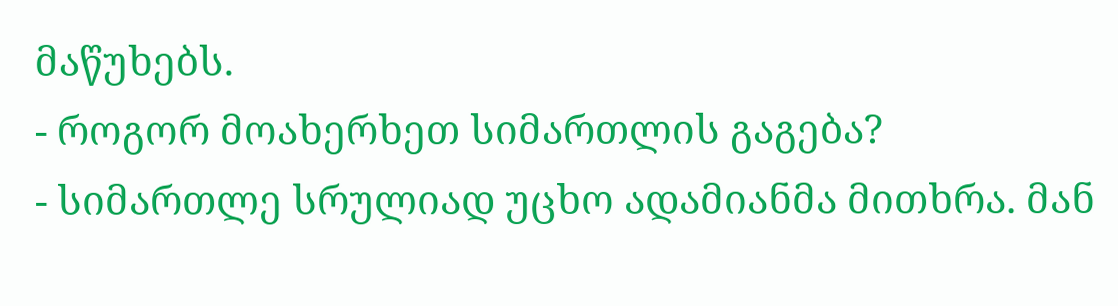მაწუხებს.
- როგორ მოახერხეთ სიმართლის გაგება?
- სიმართლე სრულიად უცხო ადამიანმა მითხრა. მან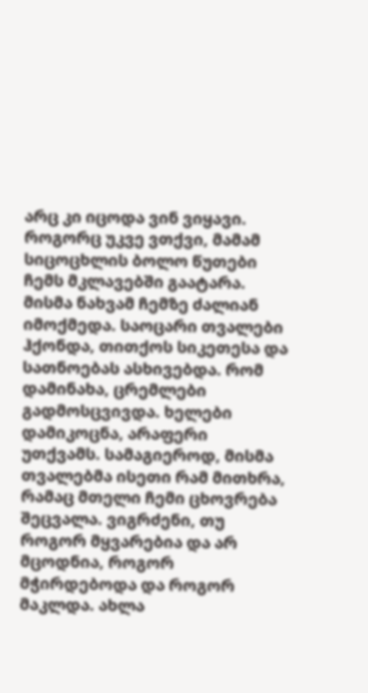არც კი იცოდა ვინ ვიყავი. როგორც უკვე ვთქვი, მამამ სიცოცხლის ბოლო წუთები ჩემს მკლავებში გაატარა. მისმა ნახვამ ჩემზე ძალიან იმოქმედა. საოცარი თვალები ჰქონდა, თითქოს სიკეთესა და სათნოებას ასხივებდა. რომ დამინახა, ცრემლები გადმოსცვივდა. ხელები დამიკოცნა, არაფერი უთქვამს. სამაგიეროდ, მისმა თვალებმა ისეთი რამ მითხრა, რამაც მთელი ჩემი ცხოვრება შეცვალა. ვიგრძენი, თუ როგორ მყვარებია და არ მცოდნია, როგორ მჭირდებოდა და როგორ მაკლდა. ახლა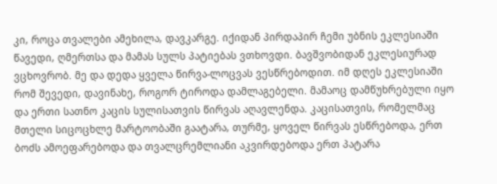კი, როცა თვალები ამეხილა, დავკარგე. იქიდან პირდაპირ ჩემი უბნის ეკლესიაში წავედი, ღმერთსა და მამას სულს პატიებას ვთხოვდი. ბავშვობიდან ეკლესიურად ვცხოვრობ. მე და დედა ყველა წირვა-ლოცვას ვესწრებოდით. იმ დღეს ეკლესიაში რომ შევედი, დავინახე, როგორ ტიროდა დამლაგებელი. მამაოც დამწუხრებული იყო და ერთი სათნო კაცის სულისათვის წირვას აღავლენდა. კაცისათვის, რომელმაც მთელი სიცოცხლე მარტოობაში გაატარა, თურმე, ყოველ წირვას ესწრებოდა, ერთ ბოძს ამოეფარებოდა და თვალცრემლიანი აკვირდებოდა ერთ პატარა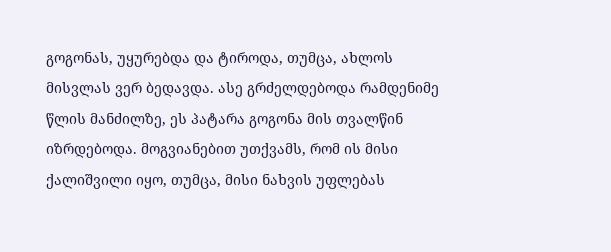გოგონას, უყურებდა და ტიროდა, თუმცა, ახლოს მისვლას ვერ ბედავდა. ასე გრძელდებოდა რამდენიმე წლის მანძილზე, ეს პატარა გოგონა მის თვალწინ იზრდებოდა. მოგვიანებით უთქვამს, რომ ის მისი ქალიშვილი იყო, თუმცა, მისი ნახვის უფლებას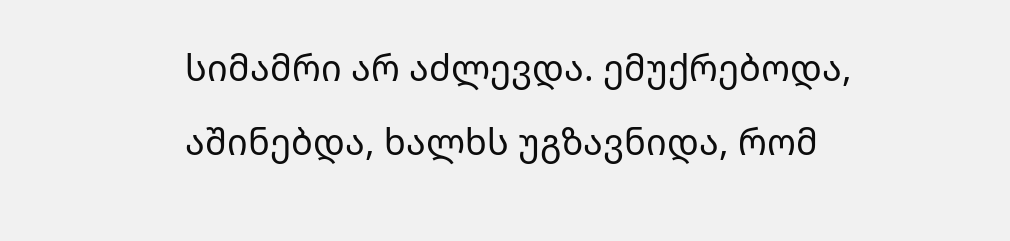სიმამრი არ აძლევდა. ემუქრებოდა, აშინებდა, ხალხს უგზავნიდა, რომ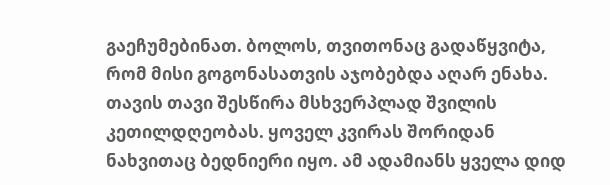გაეჩუმებინათ. ბოლოს, თვითონაც გადაწყვიტა, რომ მისი გოგონასათვის აჯობებდა აღარ ენახა. თავის თავი შესწირა მსხვერპლად შვილის კეთილდღეობას. ყოველ კვირას შორიდან ნახვითაც ბედნიერი იყო. ამ ადამიანს ყველა დიდ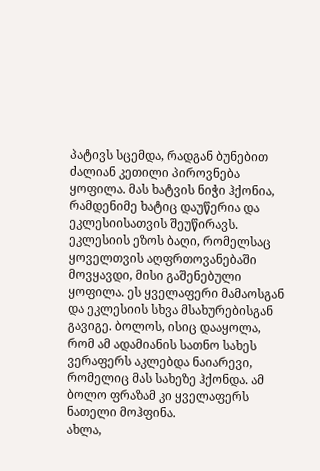პატივს სცემდა, რადგან ბუნებით ძალიან კეთილი პიროვნება ყოფილა. მას ხატვის ნიჭი ჰქონია, რამდენიმე ხატიც დაუწერია და ეკლესიისათვის შეუწირავს. ეკლესიის ეზოს ბაღი, რომელსაც ყოველთვის აღფრთოვანებაში მოვყავდი, მისი გაშენებული ყოფილა. ეს ყველაფერი მამაოსგან და ეკლესიის სხვა მსახურებისგან გავიგე. ბოლოს, ისიც დააყოლა, რომ ამ ადამიანის სათნო სახეს ვერაფერს აკლებდა ნაიარევი, რომელიც მას სახეზე ჰქონდა. ამ ბოლო ფრაზამ კი ყველაფერს ნათელი მოჰფინა.
ახლა,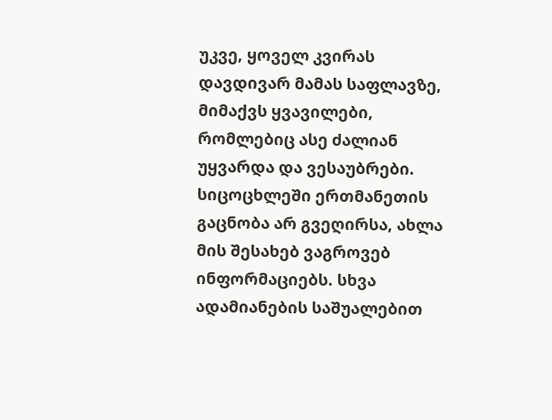უკვე, ყოველ კვირას დავდივარ მამას საფლავზე, მიმაქვს ყვავილები, რომლებიც ასე ძალიან უყვარდა და ვესაუბრები. სიცოცხლეში ერთმანეთის გაცნობა არ გვეღირსა, ახლა მის შესახებ ვაგროვებ ინფორმაციებს. სხვა ადამიანების საშუალებით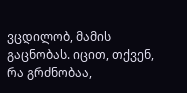ვცდილობ, მამის გაცნობას. იცით, თქვენ, რა გრძნობაა,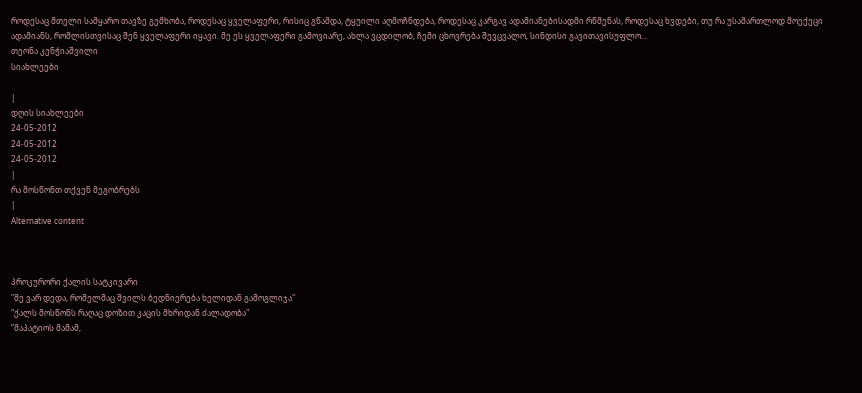როდესაც მთელი სამყარო თავზე გემხობა, როდესაც ყველაფერი, რისიც გწამდა, ტყუილი აღმოჩნდება, როდესაც კარგავ ადამიანებისადმი რწმენას, როდესაც ხვდები, თუ რა უსამართლოდ მოექეცი ადამიანს, რომლისთვისაც შენ ყველაფერი იყავი. მე ეს ყველაფერი გამოვიარე, ახლა ვცდილობ, ჩემი ცხოვრება შევცვალო, სინდისი გავითავისუფლო...
თეონა კენჭიაშვილი
სიახლეები

|
დღის სიახლეები
24-05-2012
24-05-2012
24-05-2012
|
რა მოსწონთ თქვენ მეგობრებს
|
Alternative content



პროკურორი ქალის სატკივარი
"მე ვარ დედა, რომელმაც შვილს ბედნიერება ხელიდან გამოგლიჯა"
"ქალს მოსწონს რაღაც დოზით კაცის მხრიდან ძალადობა"
”მაპატიოს მამამ,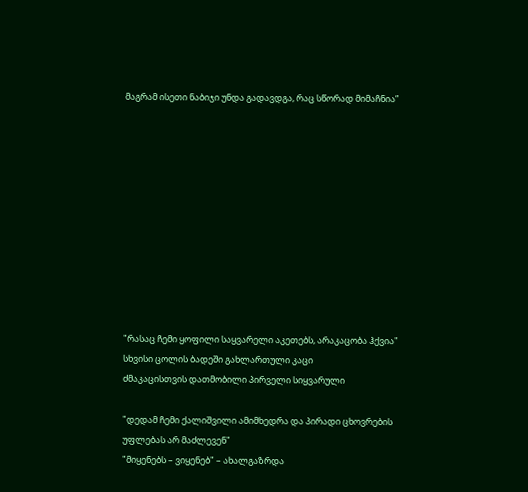მაგრამ ისეთი ნაბიჯი უნდა გადავდგა, რაც სწორად მიმაჩნია”











"რასაც ჩემი ყოფილი საყვარელი აკეთებს, არაკაცობა ჰქვია"
სხვისი ცოლის ბადეში გახლართული კაცი
ძმაკაცისთვის დათმობილი პირველი სიყვარული

"დედამ ჩემი ქალიშვილი ამიმხედრა და პირადი ცხოვრების უფლებას არ მაძლევენ"
"მიყენებს – ვიყენებ" – ახალგაზრდა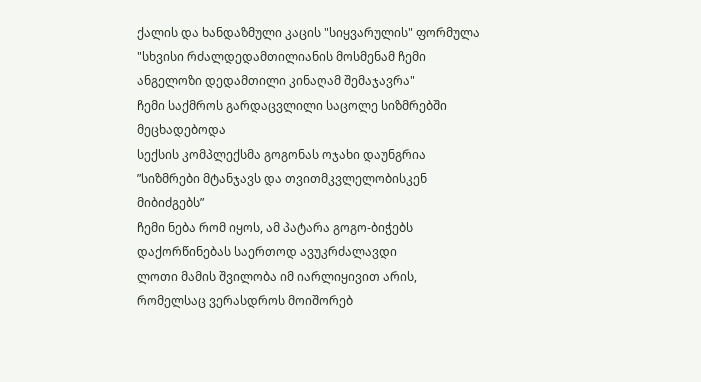ქალის და ხანდაზმული კაცის "სიყვარულის" ფორმულა
"სხვისი რძალდედამთილიანის მოსმენამ ჩემი ანგელოზი დედამთილი კინაღამ შემაჯავრა"
ჩემი საქმროს გარდაცვლილი საცოლე სიზმრებში მეცხადებოდა
სექსის კომპლექსმა გოგონას ოჯახი დაუნგრია
”სიზმრები მტანჯავს და თვითმკვლელობისკენ მიბიძგებს”
ჩემი ნება რომ იყოს, ამ პატარა გოგო-ბიჭებს დაქორწინებას საერთოდ ავუკრძალავდი
ლოთი მამის შვილობა იმ იარლიყივით არის, რომელსაც ვერასდროს მოიშორებ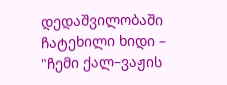დედაშვილობაში ჩატეხილი ხიდი – "ჩემი ქალ–ვაჟის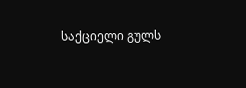საქციელი გულს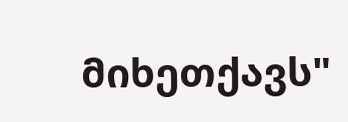მიხეთქავს"